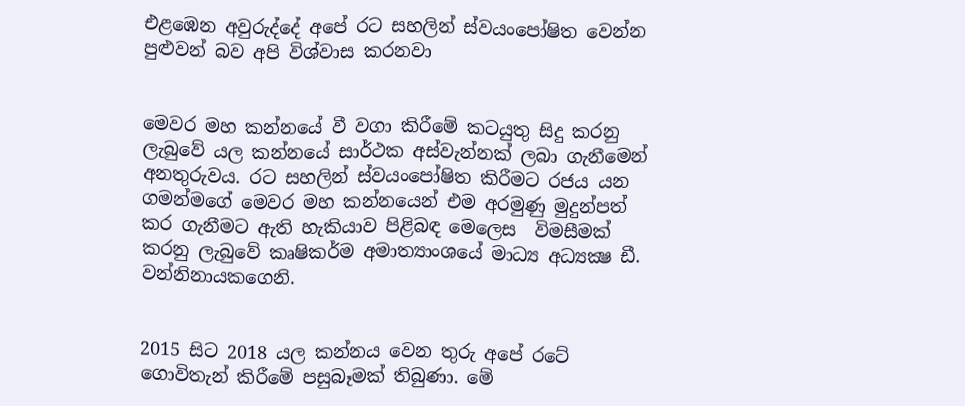එළඹෙන අවුරුද්දේ අපේ රට සහලින් ස්වයංපෝෂිත වෙන්න පුළුවන් බව අපි විශ්වාස කරනවා


මෙවර මහ කන්නයේ වී වගා කිරීමේ කටයුතු සිදු කරනු ලැබුවේ යල කන්නයේ සාර්ථක අස්වැන්නක් ලබා ගැනීමෙන් අනතුරුවය. රට සහලින් ස්වයංපෝෂිත කිරීමට රජය යන ගමන්මගේ මෙවර මහ කන්නයෙන් එම අරමුණු මුදුන්පත් කර ගැනීමට ඇති හැකියාව පිළිබඳ මෙලෙස  විමසීමක් කරනු ලැබුවේ කෘෂිකර්ම අමාත්‍යාංශයේ මාධ්‍ය අධ්‍යක්‍ෂ ඩී. වන්නිනායකගෙනි.


2015 සිට 2018 යල කන්නය වෙන තුරු අපේ රටේ ගොවිතැන් කිරීමේ පසුබෑමක් තිබුණා. මේ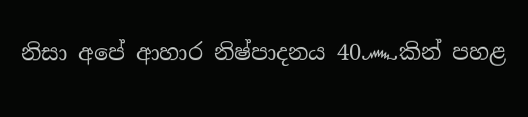නිසා අපේ ආහාර නිෂ්පාදනය 40෴කින් පහළ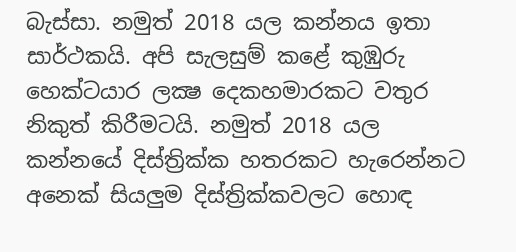බැස්සා. නමුත් 2018 යල කන්නය ඉතා සාර්ථකයි. අපි සැලසුම් කළේ කුඹුරු හෙක්ටයාර ලක්‍ෂ දෙකහමාරකට වතුර නිකුත් කිරීමටයි. නමුත් 2018 යල කන්නයේ දිස්ත්‍රික්ක හතරකට හැරෙන්නට අනෙක් සියලුම දිස්ත්‍රික්කවලට හොඳ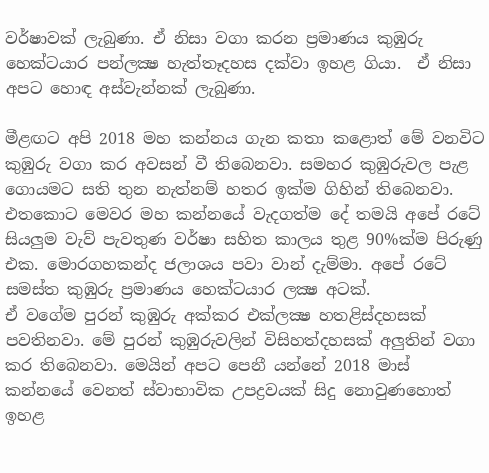වර්ෂාවක් ලැබුණා. ඒ නිසා වගා කරන ප්‍රමාණය කුඹුරු හෙක්ටයාර පන්ලක්‍ෂ හැත්තෑදහස දක්වා ඉහළ ගියා.  ඒ නිසා අපට හොඳ අස්වැන්නක් ලැබුණා.

මීළඟට අපි 2018 මහ කන්නය ගැන කතා කළොත් මේ වනවිට කුඹුරු වගා කර අවසන් වී තිබෙනවා. සමහර කුඹුරුවල පැළ ගොයමට සති තුන නැත්නම් හතර ඉක්ම ගිහින් තිබෙනවා. එතකොට මෙවර මහ කන්නයේ වැදගත්ම දේ තමයි අපේ රටේ සියලුම වැව් පැවතුණ වර්ෂා සහිත කාලය තුළ 90%ක්ම පිරුණු එක. මොරගහකන්ද ජලාශය පවා වාන් දැම්මා. අපේ රටේ  සමස්ත කුඹුරු ප්‍රමාණය හෙක්ටයාර ලක්‍ෂ අටක්.
ඒ වගේම පුරන් කුඹුරු අක්කර එක්ලක්‍ෂ හතළිස්දහසක් පවතිනවා. මේ පුරන් කුඹුරුවලින් විසිහත්දහසක් අලුතින් වගා කර තිබෙනවා. මෙයින් අපට පෙනී යන්නේ 2018 මාස් කන්නයේ වෙනත් ස්වාභාවික උපද්‍රවයක් සිදු නොවුණහොත් ඉහළ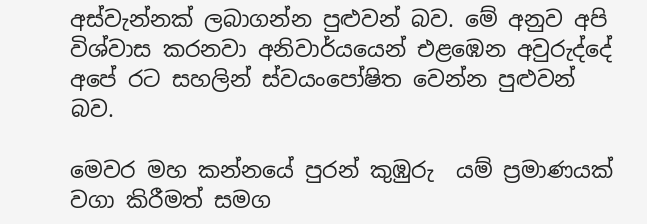අස්වැන්නක් ලබාගන්න පුළුවන් බව. මේ අනුව අපි විශ්වාස කරනවා අනිවාර්යයෙන් එළඹෙන අවුරුද්දේ අපේ රට සහලින් ස්වයංපෝෂිත වෙන්න පුළුවන් බව.

මෙවර මහ කන්නයේ පුරන් කුඹුරු  යම් ප්‍රමාණයක් වගා කිරීමත් සමග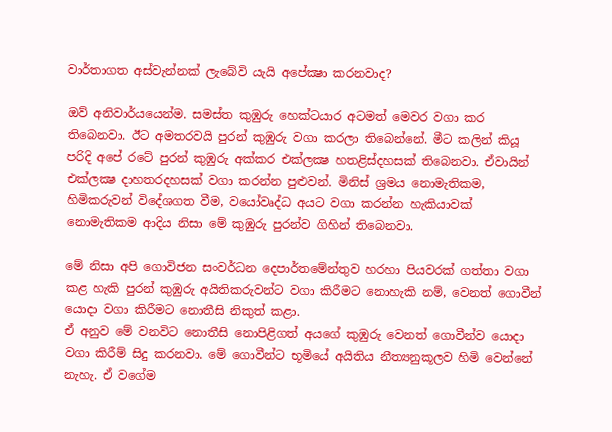වාර්තාගත අස්වැන්නක් ලැබේවි යැයි අපේක්‍ෂා කරනවාද?

ඔව් අනිවාර්යයෙන්ම. සමස්ත කුඹුරු හෙක්ටයාර අටමත් මෙවර වගා කර තිබෙනවා. ඊට අමතරවයි පුරන් කුඹුරු වගා කරලා තිබෙන්නේ. මීට කලින් කියූ පරිදි අපේ රටේ පුරන් කුඹුරු අක්කර එක්ලක්‍ෂ හතළිස්දහසක් තිබෙනවා. ඒවායින් එක්ලක්‍ෂ දාහතරදහසක් වගා කරන්න පුළුවන්. මිනිස් ශ්‍රමය නොමැතිකම, හිමිකරුවන් විදේශගත වීම, වයෝවෘද්ධ අයට වගා කරන්න හැකියාවක් නොමැතිකම ආදිය නිසා මේ කුඹුරු පුරන්ව ගිහින් තිබෙනවා.

මේ නිසා අපි ගොවිජන සංවර්ධන දෙපාර්තමේන්තුව හරහා පියවරක් ගත්තා වගා කළ හැකි පුරන් කුඹුරු අයිතිකරුවන්ට වගා කිරීමට නොහැකි නම්, වෙනත් ගොවීන් යොදා වගා කිරීමට නොතීසි නිකුත් කළා.
ඒ අනුව මේ වනවිට නොතීසි නොපිළිගත් අයගේ කුඹුරු වෙනත් ගොවීන්ව යොදා වගා කිරීම් සිදු කරනවා. මේ ගොවීන්ට භූමියේ අයිතිය නීත්‍යනුකූලව හිමි වෙන්නේ නැහැ. ඒ වගේම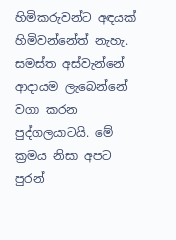හිමිකරුවන්ට අඳයක් හිමිවන්නේත් නැහැ. සමස්ත අස්වැන්නේ ආදායම ලැබෙන්නේ වගා කරන පුද්ගලයාටයි. මේ ක්‍රමය නිසා අපට පුරන්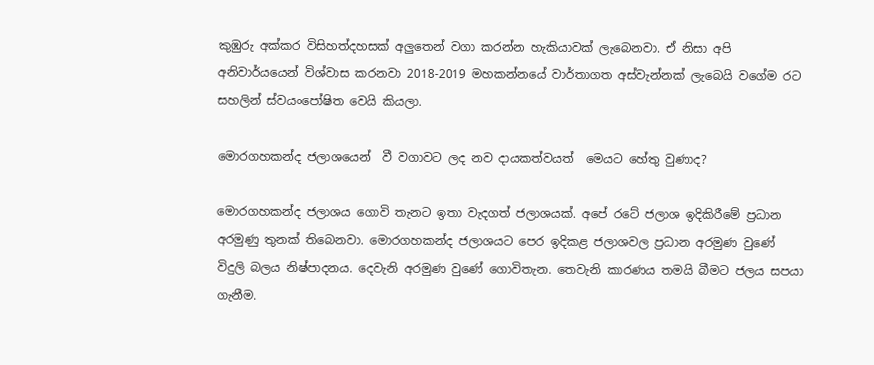කුඹුරු අක්කර විසිහත්දහසක් අලුතෙන් වගා කරන්න හැකියාවක් ලැබෙනවා. ඒ නිසා අපි අනිවාර්යයෙන් විශ්වාස කරනවා 2018-2019 මහකන්නයේ වාර්තාගත අස්වැන්නක් ලැබෙයි වගේම රට සහලින් ස්වයංපෝෂිත වෙයි කියලා.

මොරගහකන්ද ජලාශයෙන්  වී වගාවට ලද නව දායකත්වයත්  මෙයට හේතු වුණාද?

මොරගහකන්ද ජලාශය ගොවි තැනට ඉතා වැදගත් ජලාශයක්. අපේ රටේ ජලාශ ඉදිකිරීමේ ප්‍රධාන අරමුණු තුනක් තිබෙනවා. මොරගහකන්ද ජලාශයට පෙර ඉදිකළ ජලාශවල ප්‍රධාන අරමුණ වුණේ විදුලි බලය නිෂ්පාදනය. දෙවැනි අරමුණ වුණේ ගොවිතැන. තෙවැනි කාරණය තමයි බීමට ජලය සපයා ගැනීම.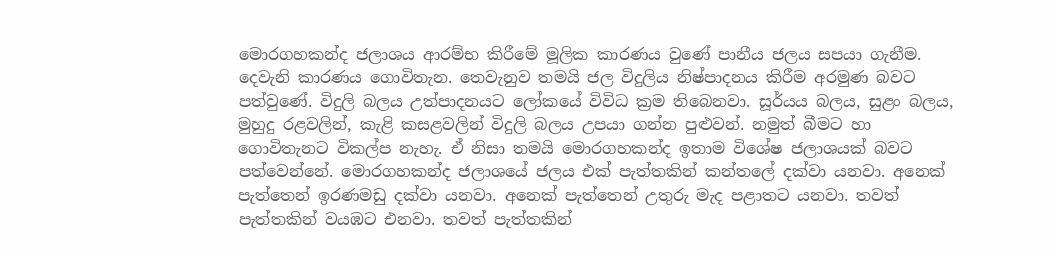මොරගහකන්ද ජලාශය ආරම්භ කිරීමේ මූලික කාරණය වුණේ පානීය ජලය සපයා ගැනීම. දෙවැනි කාරණය ගොවිතැන. තෙවැනුව තමයි ජල විදුලිය නිෂ්පාදනය කිරීම අරමුණ බවට පත්වුණේ. විදුලි බලය උත්පාදනයට ලෝකයේ විවිධ ක්‍රම තිබෙනවා. සූර්යය බලය, සුළං බලය, මුහුදු රළවලින්, කැළි කසළවලින් විදුලි බලය උපයා ගන්න පුළුවන්. නමුත් බීමට හා ගොවිතැනට විකල්ප නැහැ. ඒ නිසා තමයි මොරගහකන්ද ඉතාම විශේෂ ජලාශයක් බවට පත්වෙන්නේ. මොරගහකන්ද ජලාශයේ ජලය එක් පැත්තකින් කන්තලේ දක්වා යනවා. අනෙක් පැත්තෙන් ඉරණමඩු දක්වා යනවා. අනෙක් පැත්තෙන් උතුරු මැද පළාතට යනවා. තවත් පැත්තකින් වයඹට එනවා. තවත් පැත්තකින්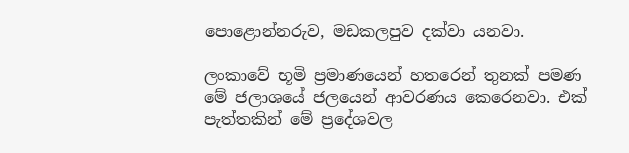පොළොන්නරුව, මඩකලපුව දක්වා යනවා.

ලංකාවේ භූමි ප්‍රමාණයෙන් හතරෙන් තුනක් පමණ මේ ජලාශයේ ජලයෙන් ආවරණය කෙරෙනවා. එක් පැත්තකින් මේ ප්‍රදේශවල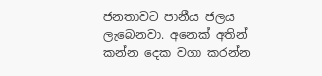ජනතාවට පානීය ජලය ලැබෙනවා. අනෙක් අතින් කන්න දෙක වගා කරන්න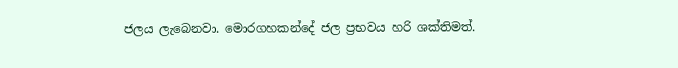ජලය ලැබෙනවා. මොරගහකන්දේ ජල ප්‍රභවය හරි ශක්තිමත්.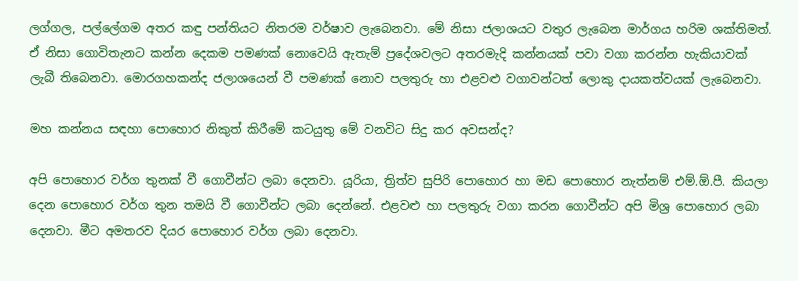ලග්ගල, පල්ලේගම අතර කඳු පන්තියට නිතරම වර්ෂාව ලැබෙනවා. මේ නිසා ජලාශයට වතුර ලැබෙන මාර්ගය හරිම ශක්තිමත්. ඒ නිසා ගොවිතැනට කන්න දෙකම පමණක් නොවෙයි ඇතැම් ප්‍රදේශවලට අතරමැදි කන්නයක් පවා වගා කරන්න හැකියාවක් ලැබී තිබෙනවා. මොරගහකන්ද ජලාශයෙන් වී පමණක් නොව පලතුරු හා එළවළු වගාවන්ටත් ලොකු දායකත්වයක් ලැබෙනවා.

මහ කන්නය සඳහා පොහොර නිකුත් කිරීමේ කටයුතු මේ වනවිට සිදු කර අවසන්ද?

අපි පොහොර වර්ග තුනක් වී ගොවීන්ට ලබා දෙනවා. යූරියා, ත්‍රිත්ව සුපිරි පොහොර හා මඩ පොහොර නැත්නම් එම්.ඕ.පී. කියලා දෙන පොහොර වර්ග තුන තමයි වී ගොවීන්ට ලබා දෙන්නේ. එළවළු හා පලතුරු වගා කරන ගොවීන්ට අපි මිශ්‍ර පොහොර ලබා දෙනවා. මීට අමතරව දියර පොහොර වර්ග ලබා දෙනවා.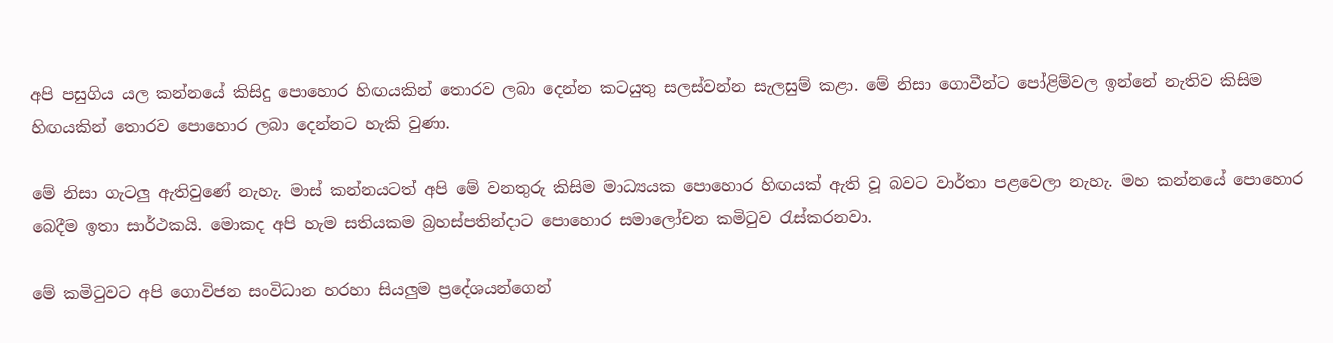අපි පසුගිය යල කන්නයේ කිසිදු පොහොර හිඟයකින් තොරව ලබා දෙන්න කටයුතු සලස්වන්න සැලසුම් කළා. මේ නිසා ගොවීන්ට පෝළිම්වල ඉන්නේ නැතිව කිසිම හිඟයකින් තොරව පොහොර ලබා දෙන්නට හැකි වුණා.

මේ නිසා ගැටලු ඇතිවුණේ නැහැ. මාස් කන්නයටත් අපි මේ වනතුරු කිසිම මාධ්‍යයක පොහොර හිඟයක් ඇති වූ බවට වාර්තා පළවෙලා නැහැ. මහ කන්නයේ පොහොර බෙදීම ඉතා සාර්ථකයි. මොකද අපි හැම සතියකම බ්‍රහස්පතින්දාට පොහොර සමාලෝචන කමිටුව රැස්කරනවා.

මේ කමිටුවට අපි ගොවිජන සංවිධාන හරහා සියලුම ප්‍රදේශයන්ගෙන්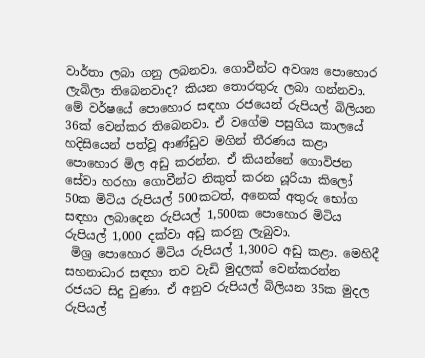වාර්තා ලබා ගනු ලබනවා. ගොවීන්ට අවශ්‍ය පොහොර ලැබිලා තිබෙනවාද? කියන තොරතුරු ලබා ගන්නවා.
මේ වර්ෂයේ පොහොර සඳහා රජයෙන් රුපියල් බිලියන 36ක් වෙන්කර තිබෙනවා. ඒ වගේම පසුගිය කාලයේ හදිසියෙන් පත්වූ ආණ්ඩුව මගින් තීරණය කළා පොහොර මිල අඩු කරන්න. ඒ කියන්නේ ගොවිජන සේවා හරහා ගොවීන්ට නිකුත් කරන යූරියා කිලෝ 50ක මිටිය රුපියල් 500කටත්, අනෙක් අතුරු භෝග සඳහා ලබාදෙන රුපියල් 1,500ක පොහොර මිටිය රුපියල් 1,000 දක්වා අඩු කරනු ලැබුවා.
 මිශ්‍ර පොහොර මිටිය රුපියල් 1,300ට අඩු කළා. මෙහිදී සහනාධාර සඳහා තව වැඩි මුදලක් වෙන්කරන්න රජයට සිදු වුණා. ඒ අනුව රුපියල් බිලියන 35ක මුදල රුපියල්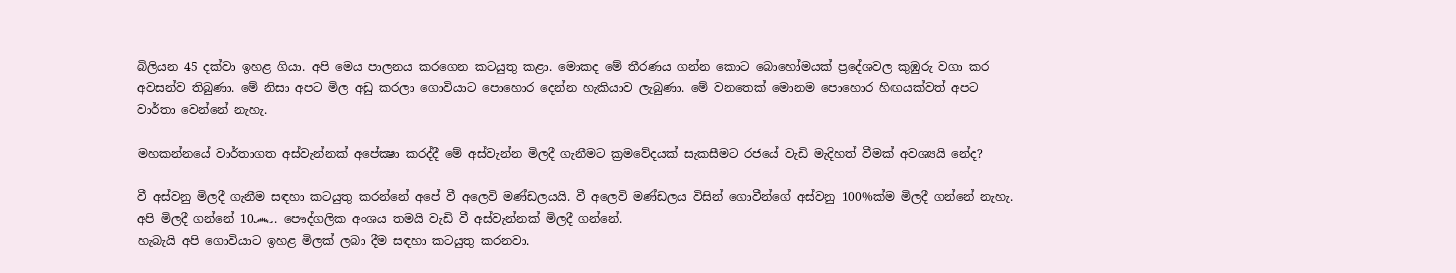බිලියන 45 දක්වා ඉහළ ගියා. අපි මෙය පාලනය කරගෙන කටයුතු කළා. මොකද මේ තීරණය ගන්න කොට බොහෝමයක් ප්‍රදේශවල කුඹුරු වගා කර අවසන්ව තිබුණා. මේ නිසා අපට මිල අඩු කරලා ගොවියාට පොහොර දෙන්න හැකියාව ලැබුණා. මේ වනතෙක් මොනම පොහොර හිඟයක්වත් අපට වාර්තා වෙන්නේ නැහැ.

මහකන්නයේ වාර්තාගත අස්වැන්නක් අපේක්‍ෂා කරද්දී මේ අස්වැන්න මිලදී ගැනීමට ක්‍රමවේදයක් සැකසීමට රජයේ වැඩි මැදිහත් වීමක් අවශ්‍යයි නේද?

වී අස්වනු මිලදී ගැනීම සඳහා කටයුතු කරන්නේ අපේ වී අලෙවි මණ්ඩලයයි. වී අලෙවි මණ්ඩලය විසින් ගොවීන්ගේ අස්වනු 100%ක්ම මිලදී ගන්නේ නැහැ. අපි මිලදී ගන්නේ 10෴. පෞද්ගලික අංශය තමයි වැඩි වී අස්වැන්නක් මිලදී ගන්නේ.
හැබැයි අපි ගොවියාට ඉහළ මිලක් ලබා දීම සඳහා කටයුතු කරනවා.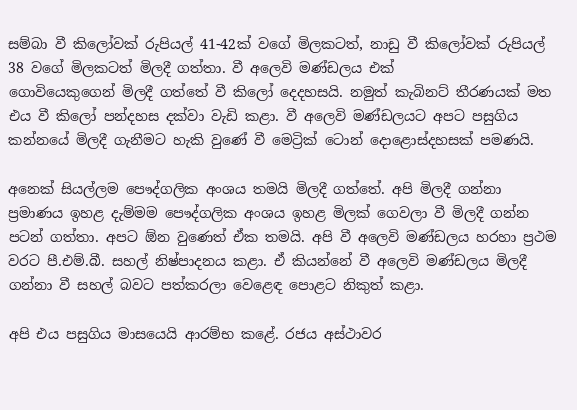සම්බා වී කිලෝවක් රුපියල් 41-42ක් වගේ මිලකටත්, නාඩු වී කිලෝවක් රුපියල් 38 වගේ මිලකටත් මිලදී ගත්තා. වී අලෙවි මණ්ඩලය එක්
ගොවියෙකුගෙන් මිලදී ගත්තේ වී කිලෝ දෙදහසයි. නමුත් කැබිනට් තීරණයක් මත එය වී කිලෝ පන්දහස දක්වා වැඩි කළා. වී අලෙවි මණ්ඩලයට අපට පසුගිය කන්නයේ මිලදී ගැනීමට හැකි වුණේ වී මෙට්‍රික් ටොන් දොළොස්දහසක් පමණයි.

අනෙක් සියල්ලම පෞද්ගලික අංශය තමයි මිලදී ගත්තේ. අපි මිලදී ගන්නා ප්‍රමාණය ඉහළ දැම්මම පෞද්ගලික අංශය ඉහළ මිලක් ගෙවලා වී මිලදී ගන්න පටන් ගත්තා. අපට ඕන වුණෙත් ඒක තමයි. අපි වී අලෙවි මණ්ඩලය හරහා ප්‍රථම වරට පී.එම්.බී. සහල් නිෂ්පාදනය කළා. ඒ කියන්නේ වී අලෙවි මණ්ඩලය මිලදී ගන්නා වී සහල් බවට පත්කරලා වෙළෙඳ පොළට නිකුත් කළා.

අපි එය පසුගිය මාසයෙයි ආරම්භ කළේ. රජය අස්ථාවර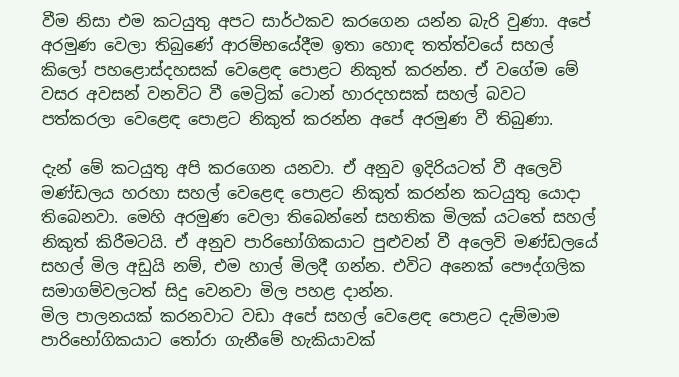වීම නිසා එම කටයුතු අපට සාර්ථකව කරගෙන යන්න බැරි වුණා. අපේ අරමුණ වෙලා තිබුණේ ආරම්භයේදීම ඉතා හොඳ තත්ත්වයේ සහල් කිලෝ පහළොස්දහසක් වෙළෙඳ පොළට නිකුත් කරන්න. ඒ වගේම මේ වසර අවසන් වනවිට වී මෙට්‍රික් ටොන් හාරදහසක් සහල් බවට පත්කරලා වෙළෙඳ පොළට නිකුත් කරන්න අපේ අරමුණ වී තිබුණා.

දැන් මේ කටයුතු අපි කරගෙන යනවා. ඒ අනුව ඉදිරියටත් වී අලෙවි මණ්ඩලය හරහා සහල් වෙළෙඳ පොළට නිකුත් කරන්න කටයුතු යොදා තිබෙනවා. මෙහි අරමුණ වෙලා තිබෙන්නේ සහතික මිලක් යටතේ සහල් නිකුත් කිරීමටයි. ඒ අනුව පාරිභෝගිකයාට පුළුවන් වී අලෙවි මණ්ඩලයේ සහල් මිල අඩුයි නම්, එම හාල් මිලදී ගන්න. එවිට අනෙක් පෞද්ගලික සමාගම්වලටත් සිදු වෙනවා මිල පහළ දාන්න.
මිල පාලනයක් කරනවාට වඩා අපේ සහල් වෙළෙඳ පොළට දැම්මාම පාරිභෝගිකයාට තෝරා ගැනීමේ හැකියාවක්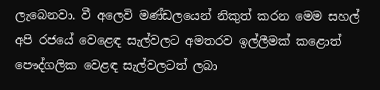ලැබෙනවා. වී අලෙවි මණ්ඩලයෙන් නිකුත් කරන මෙම සහල් අපි රජයේ වෙළෙඳ සැල්වලට අමතරව ඉල්ලීමක් කළොත් පෞද්ගලික වෙළඳ සැල්වලටත් ලබා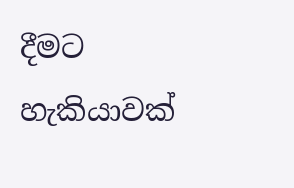දීමට හැකියාවක්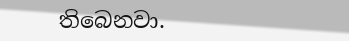තිබෙනවා.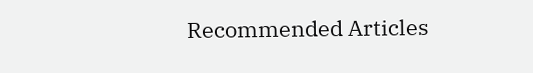Recommended Articles